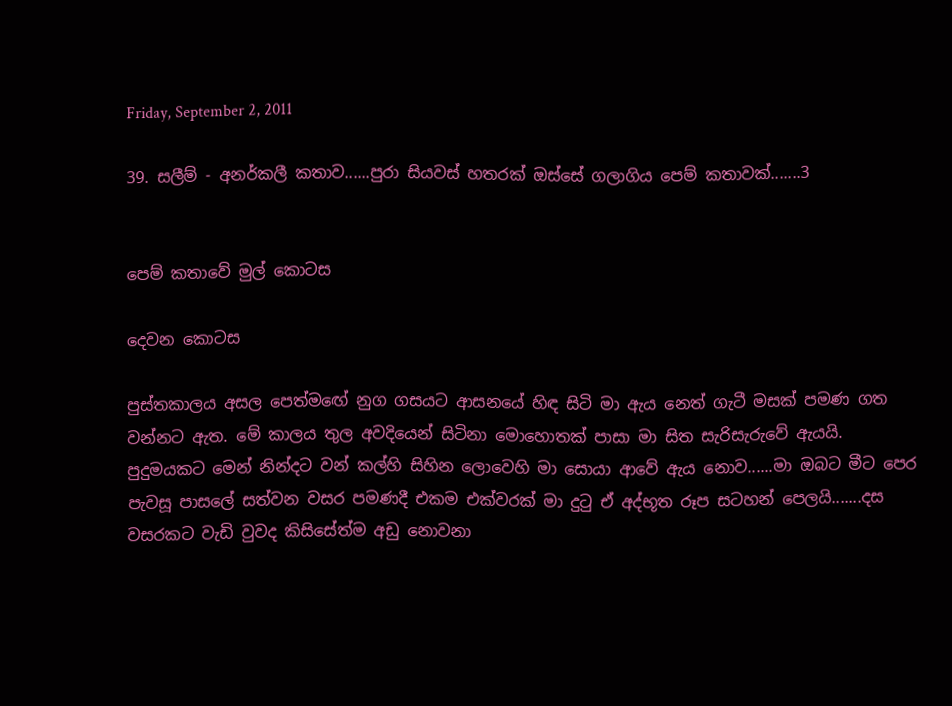Friday, September 2, 2011

39. සලීම් - අනර්කලී කතාව......පුරා සියවස් හතරක් ඔස්සේ ගලාගිය පෙම් කතාවක්.......3


පෙම් කතාවේ මුල් කොටස

දෙවන කොටස

පුස්තකාලය අසල පෙත්මඟේ නුග ගසයට ආසනයේ හිඳ සිටි මා ඇය නෙත් ගැටී මසක් පමණ ගත වන්නට ඇත. මේ කාලය තුල අවදියෙන් සිටිනා මොහොතක් පාසා මා සිත සැරිසැරුවේ ඇයයි. පුදුමයකට මෙන් නින්දට වන් කල්හි සිහින ලොවෙහි මා සොයා ආවේ ඇය නොව......මා ඔබට මීට පෙර පැවසූ පාසලේ සත්වන වසර පමණදී එකම එක්වරක් මා දුටු ඒ අද්භූත රූප සටහන් පෙලයි.......දස වසරකට වැඩි වුවද කිසිසේත්ම අඩු නොවනා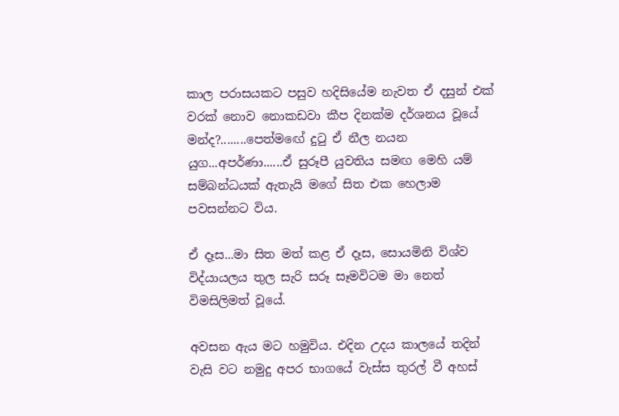කාල පරාසයකට පසුව හදිසියේම නැවත ඒ දසුන් එක් වරක් නොව නොකඩවා කීප දිනක්ම දර්ශනය වූයේ මන්ද?........පෙත්මඟේ දුටු ඒ නීල නයන යුග...අපර්ණා......ඒ සුරූපී යුවතිය සමඟ මෙහි යම් සම්බන්ධයක් ඇතැයි මගේ සිත එක හෙලාම පවසන්නට විය.

ඒ දෑස...මා සිත මත් කළ ඒ දෑස, සොයමිනි විශ්ව විද්යායලය තුල සැරි සරූ සෑමවිටම මා නෙත් විමසිලිමත් වූයේ.

අවසන ඇය මට හමුවිය. එදින උදය කාලයේ තදින් වැසි වට නමුදු අපර භාගයේ වැස්ස තුරල් වී අහස්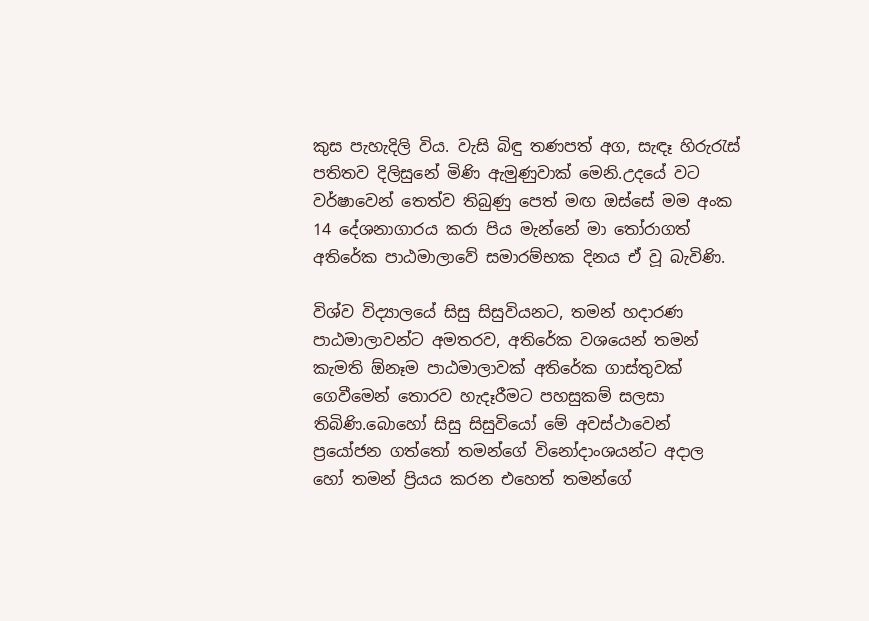කුස පැහැදිලි විය. වැසි බිඳු තණපත් අග, සැඳෑ හිරුරැස් පතිතව දිලිසුනේ මිණි ඇමුණුවාක් මෙනි.උදයේ වට වර්ෂාවෙන් තෙත්ව තිබුණු පෙත් මඟ ඔස්සේ මම අංක 14 දේශනාගාරය කරා පිය මැන්නේ මා තෝරාගත් අතිරේක පාඨමාලාවේ සමාරම්භක දිනය ඒ වූ බැවිණි.

විශ්ව විද්‍යාලයේ සිසු සිසුවියනට, තමන් හදාරණ පාඨමාලාවන්ට අමතරව, අතිරේක වශයෙන් තමන් කැමති ඕනෑම පාඨමාලාවක් අතිරේක ගාස්තුවක් ගෙවීමෙන් තොරව හැදෑරීමට පහසුකම් සලසා තිබිණි.බොහෝ සිසු සිසුවියෝ මේ අවස්ථාවෙන් ප්‍රයෝජන ගත්තෝ තමන්ගේ විනෝදාංශයන්ට අදාල හෝ තමන් ප්‍රියය කරන එහෙත් තමන්ගේ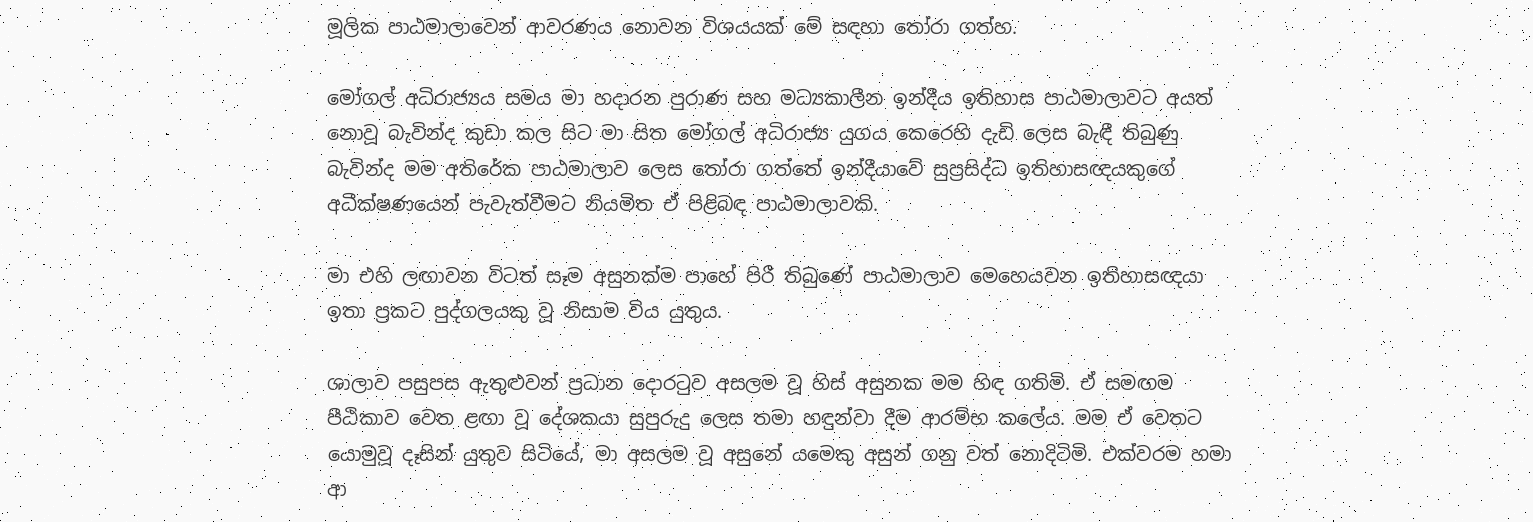මූලික පාඨමාලාවෙන් ආවරණය නොවන විශයයක් මේ සඳහා තෝරා ගත්හ.

මෝගල් අධිරාජ්‍යය සමය මා හදාරන පුරාණ සහ මධ්‍යකාලීන ඉන්දීය ඉතිහාස පාඨමාලාවට අයත් නොවූ බැවින්ද කුඩා කල සිට මා සිත මෝගල් අධිරාජ්‍ය යුගය කෙරෙහි දැඩි ලෙස බැඳී තිබුණු බැවින්ද මම අතිරේක පාඨමාලාව ලෙස තෝරා ගත්තේ ඉන්දීයාවේ සුප්‍රසිද්ධ ඉතිහාසඥයකුගේ අධීක්ෂණයෙන් පැවැත්වීමට නියමිත ඒ පිළිබඳ පාඨමාලාවකි.

මා එහි ලඟාවන විටත් සෑම අසුනක්ම පාහේ පිරී තිබුණේ පාඨමාලාව මෙහෙයවන ඉතිහාසඥයා ඉතා ප්‍රකට පුද්ගලයකු වූ නිසාම විය යුතුය.

ශාලාව පසුපස ඇතුළුවන් ප්‍රධාන දොරටුව අසලම වූ හිස් අසුනක මම හිඳ ගතිමි. ඒ සමඟම පීඨිකාව වෙත ළඟා වූ දේශකයා සුපුරුදු ලෙස තමා හඳුන්වා දීම ආරම්භ කලේය. මම ඒ වෙතට යොමුවූ දෑසින් යුතුව සිටියේ, මා අසලම වූ අසුනේ යමෙකු අසුන් ගනු වත් නොදිටිමි. එක්වරම හමා ආ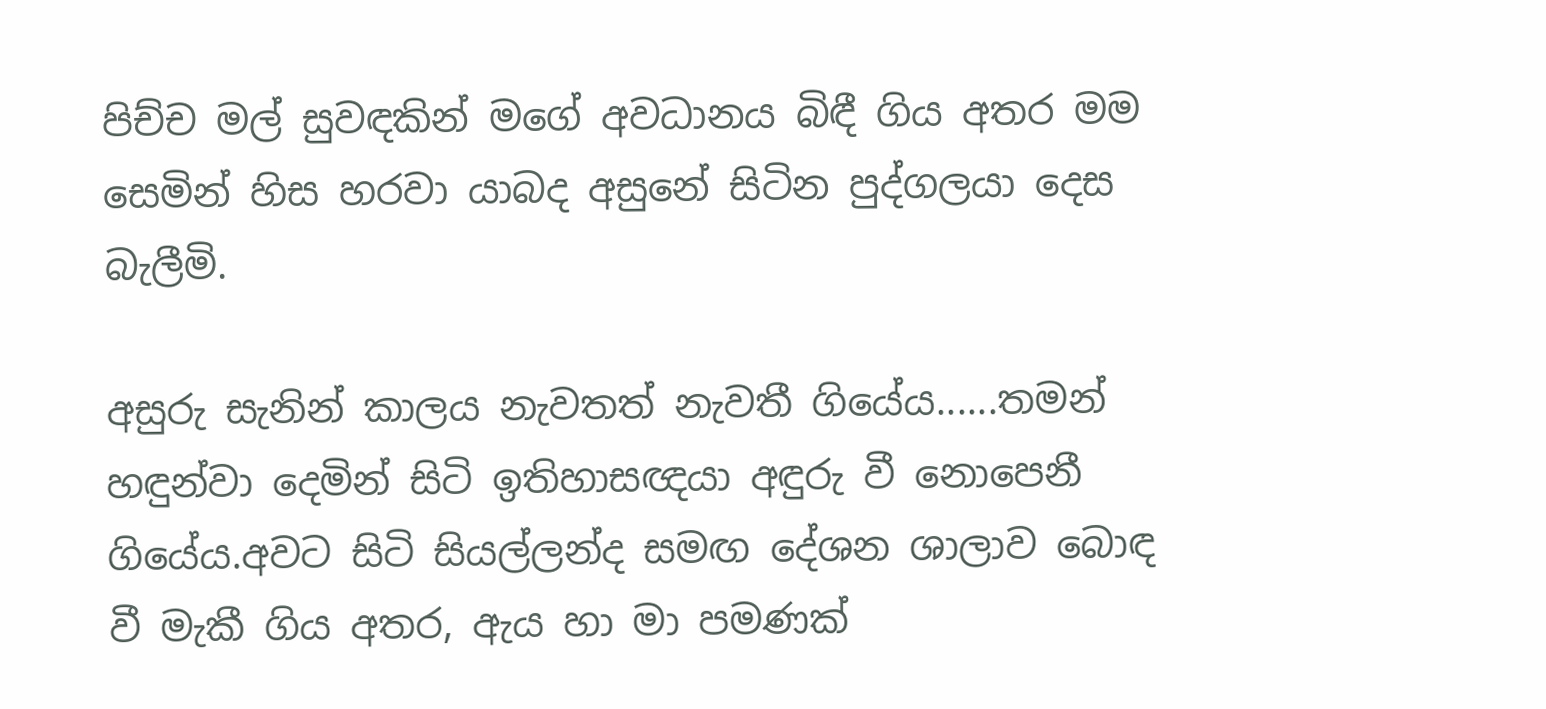පිච්ච මල් සුවඳකින් මගේ අවධානය බිඳී ගිය අතර මම සෙමින් හිස හරවා යාබද අසුනේ සිටින පුද්ගලයා දෙස බැලීමි.

අසුරු සැනින් කාලය නැවතත් නැවතී ගියේය......තමන් හඳුන්වා දෙමින් සිටි ඉතිහාසඥයා අඳුරු වී නොපෙනී ගියේය.අවට සිටි සියල්ලන්ද සමඟ දේශන ශාලාව බොඳ වී මැකී ගිය අතර, ඇය හා මා පමණක්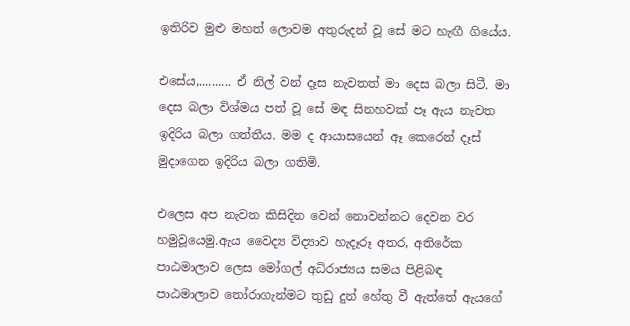ඉතිරිව මුළු මහත් ලොවම අතුරුදන් වූ සේ මට හැඟී ගියේය.

එසේය,.......... ඒ නිල් වන් දෑස නැවතත් මා දෙස බලා සිටී. මා දෙස බලා විශ්මය පත් වූ සේ මඳ සිනහවක් පෑ ඇය නැවත ඉදිරිය බලා ගත්තීය. මම ද ආයාසයෙන් ඈ කෙරෙන් දෑස් මුදාගෙන ඉදිරිය බලා ගතිමි.

එලෙස අප නැවත කිසිදින වෙන් නොවන්නට දෙවන වර හමුවූයෙමු.ඇය වෛද්‍ය විද්‍යාව හැදෑරූ අතර, අතිරේක පාඨමාලාව ලෙස මෝගල් අධිරාජ්‍යය සමය පිළිබඳ පාඨමාලාව තෝරාගැන්මට තුඩු දුන් හේතු වී ඇත්තේ ඇයගේ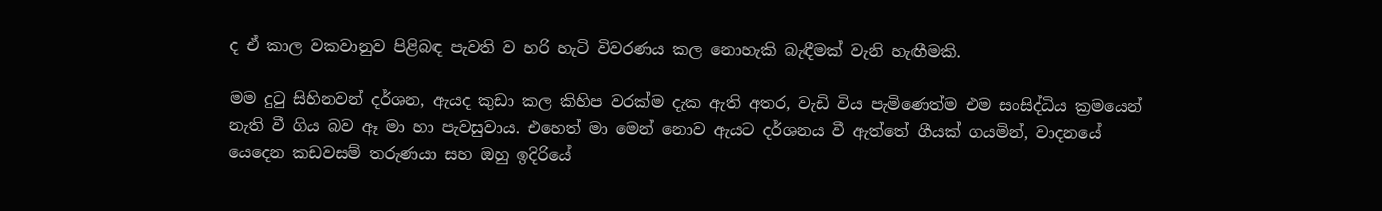ද ඒ කාල වකවානුව පිළිබඳ පැවති ව හරි හැටි විවරණය කල නොහැකි බැඳීමක් වැනි හැඟීමකි.

මම දුටු සිහිනවන් දර්ශන, ඇයද කුඩා කල කිහිප වරක්ම දැක ඇති අතර, වැඩි විය පැමිණෙත්ම එම සංසිද්ධිය ක්‍රමයෙන් නැති වී ගිය බව ඈ මා හා පැවසුවාය. එහෙත් මා මෙන් නොව ඇයට දර්ශනය වී ඇත්තේ ගීයක් ගයමින්, වාදනයේ යෙදෙන කඩවසම් තරුණයා සහ ඔහු ඉදිරියේ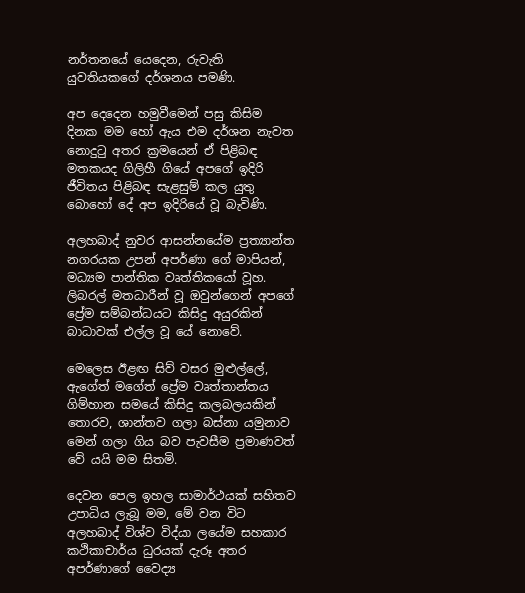නර්තනයේ යෙදෙන, රුවැති යුවතියකගේ දර්ශනය පමණි.

අප දෙදෙන හමුවීමෙන් පසු කිසිම දිනක මම හෝ ඇය එම දර්ශන නැවත නොදුටු අතර ක්‍රමයෙන් ඒ පිළිබඳ මතකයද ගිලිහී ගියේ අපගේ ඉදිරි ජීවිතය පිළිබඳ සැළසුම් කල යුතු බොහෝ දේ අප ඉදිරියේ වූ බැවිණි.

අලහබාද් නුවර ආසන්නයේම ප්‍රත්‍යාන්ත නගරයක උපන් අපර්ණා ගේ මාපියන්, මධ්‍යම පාන්තික වෘත්තිකයෝ වූහ. ලිබරල් මතධාරීන් වූ ඔවුන්ගෙන් අපගේ ප්‍රේම සම්බන්ධයට කිසිදු අයුරකින් බාධාවක් එල්ල වූ යේ නොවේ.

මෙලෙස ඊළඟ සිව් වසර මුළුල්ලේ, ඇගේත් මගේත් ප්‍රේම වෘත්තාන්තය ගිම්හාන සමයේ කිසිදු කලබලයකින් තොරව, ශාන්තව ගලා බස්නා යමුනාව මෙන් ගලා ගිය බව පැවසීම ප්‍රමාණවත් වේ යයි මම සිතමි.

දෙවන පෙල ඉහල සාමාර්ථයක් සහිතව උපාධිය ලැබූ මම, මේ වන විට අලහබාද් විශ්ව විද්යා ලයේම සහකාර කථිකාචාර්ය ධුරයක් දැරූ අතර අපර්ණාගේ වෛද්‍ය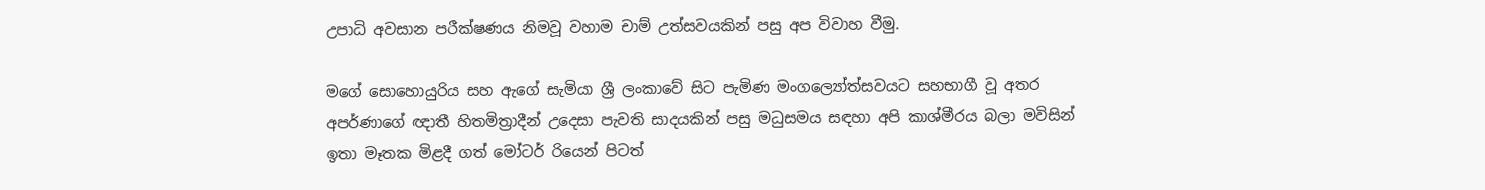උපාධි අවසාන පරීක්ෂණය නිමවූ වහාම චාම් උත්සවයකින් පසු අප විවාහ වීමු.

මගේ සොහොයුරිය සහ ඇගේ සැමියා ශ්‍රී ලංකාවේ සිට පැමිණ මංගල්‍යෝත්සවයට සහභාගී වූ අතර අපර්ණාගේ ඥාතී හිතමිත්‍රාදීන් උදෙසා පැවති සාදයකින් පසු මධුසමය සඳහා අපි කාශ්මීරය බලා මවිසින් ඉතා මෑතක මිළදී ගත් මෝටර් රියෙන් පිටත්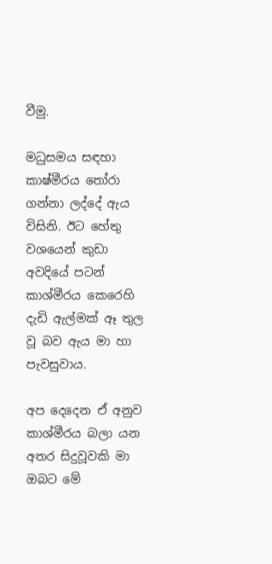වීමු.

මධුසමය සඳහා කාෂ්මීරය තෝරා ගන්නා ලද්දේ ඇය විසිනි. ඊට හේතු වශයෙන් කුඩා අවදියේ පටන් කාශ්මීරය කෙරෙහි දැඩි ඇල්මක් ඈ තුල වූ බව ඇය මා හා පැවසුවාය.

අප දෙදෙන ඒ අනුව කාශ්මීරය බලා යන අතර සිදුවූවකි මා ඔබට මේ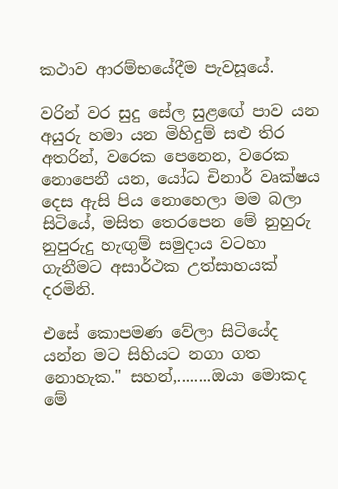කථාව ආරම්භයේදීම පැවසූයේ.

වරින් වර සුදු සේල සුළඟේ පාව යන අයුරු හමා යන මිහිදුම් සළු තිර අතරින්, වරෙක පෙනෙන, වරෙක නොපෙනී යන, යෝධ චිනාර් වෘක්ෂය දෙස ඇසි පිය නොහෙලා මම බලා සිටියේ, මසිත තෙරපෙන මේ නුහුරු නුපුරුදු හැඟුම් සමුදාය වටහා ගැනීමට අසාර්ථක උත්සාහයක් දරමිනි.

එසේ කොපමණ වේලා සිටියේද යන්න මට සිහියට නගා ගත නොහැක." සහන්,........ඔයා මොකද මේ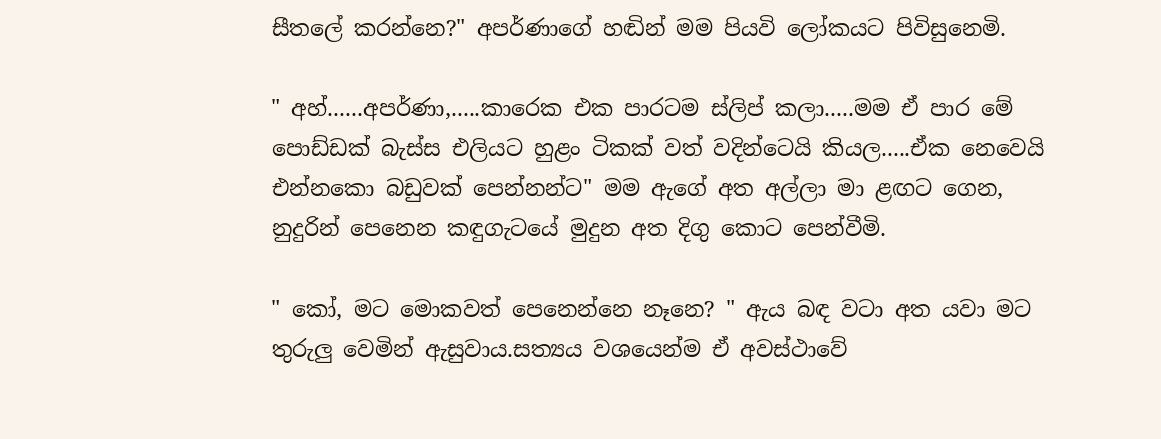සීතලේ කරන්නෙ?" අපර්ණාගේ හඬින් මම පියවි ලෝකයට පිවිසුනෙමි.

" අහ්......අපර්ණා,.....කාරෙක එක පාරටම ස්ලිප් කලා.....මම ඒ පාර මේ පොඩ්ඩක් බැස්ස එලියට හුළං ටිකක් වත් වදින්ටෙයි කියල.....ඒක නෙවෙයි එන්නකො බඩුවක් පෙන්නන්ට" මම ඇගේ අත අල්ලා මා ළඟට ගෙන, නුදුරින් පෙනෙන කඳුගැටයේ මුදුන අත දිගු කොට පෙන්වීමි.

" කෝ, මට මොකවත් පෙනෙන්නෙ නෑනෙ? " ඇය බඳ වටා අත යවා මට තුරුලු වෙමින් ඇසුවාය.සත්‍යය වශයෙන්ම ඒ අවස්ථාවේ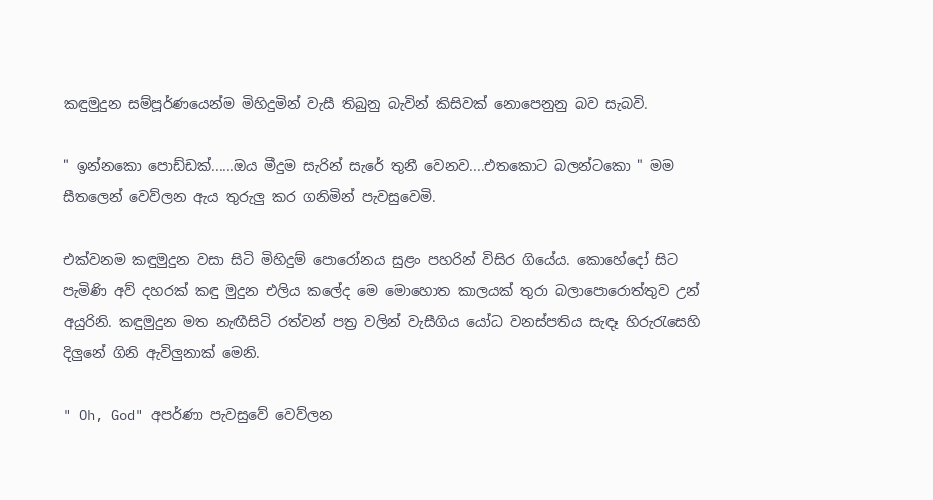කඳුමුදුන සම්පූර්ණයෙන්ම මිහිදුමින් වැසී තිබුනු බැවින් කිසිවක් නොපෙනුනු බව සැබවි.

" ඉන්නකො පොඩ්ඩක්......ඔය මීදුම සැරින් සැරේ තුනී වෙනව....එතකොට බලන්ටකො " මම සීතලෙන් වෙව්ලන ඇය තුරුලු කර ගනිමින් පැවසුවෙමි.

එක්වනම කඳුමුදුන වසා සිටි මිහිදුම් පොරෝනය සුළං පහරින් විසිර ගියේය. කොහේදෝ සිට පැමිණි අව් දහරක් කඳු මුදුන එලිය කලේද මෙ මොහොත කාලයක් තුරා බලාපොරොත්තුව උන් අයුරිනි. කඳුමුදුන මත නැඟීසිටි රත්වන් පත්‍ර වලින් වැසීගිය යෝධ වනස්පතිය සැඳෑ හිරුරැසෙහි දිලුනේ ගිනි ඇවිලුනාක් මෙනි.

" Oh, God" අපර්ණා පැවසුවේ වෙව්ලන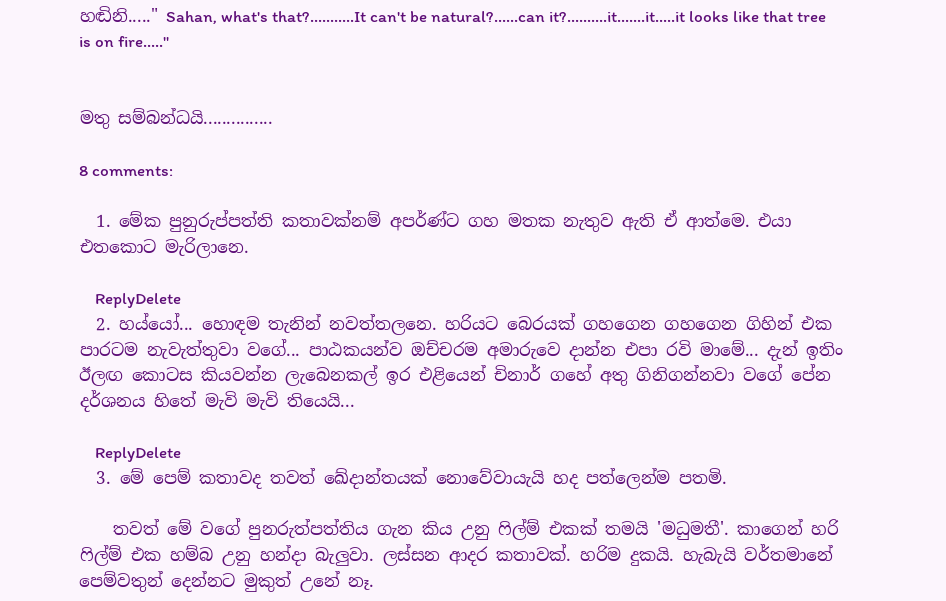හඬිනි....." Sahan, what's that?...........It can't be natural?......can it?..........it.......it.....it looks like that tree is on fire....."


මතු සම්බන්ධයි...............

8 comments:

  1. මේක පුනුරුප්පත්ති කතාවක්නම් අපර්ණ්ට ගහ මතක නැතුව ඇති ඒ ආත්මෙ. එයා එතකොට මැරිලානෙ.

    ReplyDelete
  2. හය්යෝ... හොඳම තැනින් නවත්තලනෙ. හරියට බෙරයක් ගහගෙන ගහගෙන ගිහින් එක පාරටම නැවැත්තුවා වගේ... පාඨකයන්ව ඔච්චරම අමාරුවෙ දාන්න එපා රවි මාමේ... දැන් ඉතිං ඊලඟ කොටස කියවන්න ලැබෙනකල් ඉර එළියෙන් චිනාර් ගහේ අතු ගිනිගන්නවා වගේ පේන දර්ශනය හිතේ මැවි මැවි තියෙයි...

    ReplyDelete
  3. මේ පෙම් කතාවද තවත් ඛේදාන්තයක් නොවේවායැයි හද පත්ලෙන්ම පතමි.

    තවත් මේ වගේ පුනරුත්පත්තිය ගැන කිය උනු ෆිල්ම් එකක් තමයි 'මධුමතී'. කාගෙන් හරි ෆිල්ම් එක හම්බ උනු හන්දා බැලුවා. ලස්සන ආදර කතාවක්. හරිම දුකයි. හැබැයි වර්තමානේ පෙම්වතුන් දෙන්නට මුකුත් උනේ නෑ.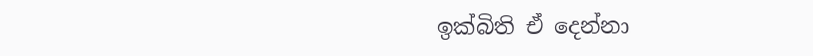ඉක්බිති ඒ දෙන්නා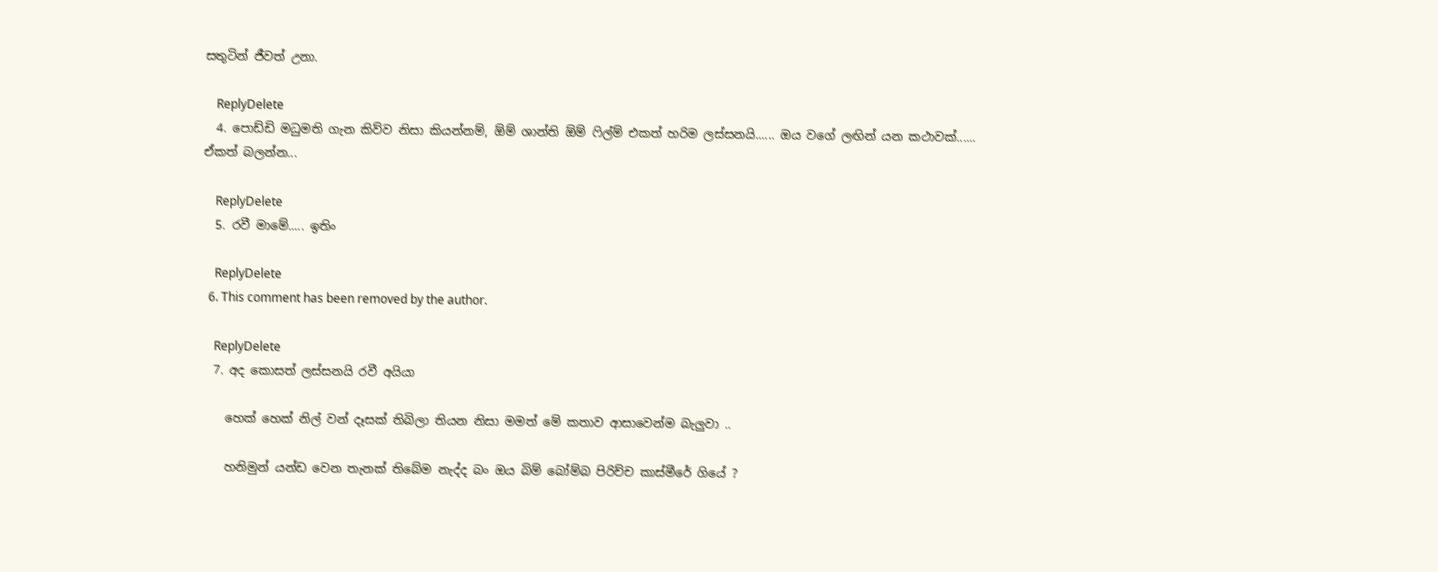සතුටින් ජීවත් උනා.

    ReplyDelete
  4. පොඩ්ඩි මධුමති ගැන කිව්ව නිසා කියන්නම්, ඕම් ශාන්ති ඕම් ෆිල්ම් එකත් හරිම ලස්සනයි...... ඔය වගේ ලඟින් යන කථාවක්...... ඒකත් බලන්න...

    ReplyDelete
  5. රවී මාමේ..... ඉතිං

    ReplyDelete
  6. This comment has been removed by the author.

    ReplyDelete
  7. අද කොසත් ලස්සනයි රවී අයියා

    හෙක් හෙක් නිල් වන් දෑසක් තිබිලා තියන නිසා මමත් මේ කතාව ආසාවෙන්ම බැලුවා ..

    හනිමුන් යන්ඩ වෙන තැනක් තිබේම නැද්ද බං ඔය බිම් බෝම්බ පිරිච්ච කාස්මීරේ ගියේ ?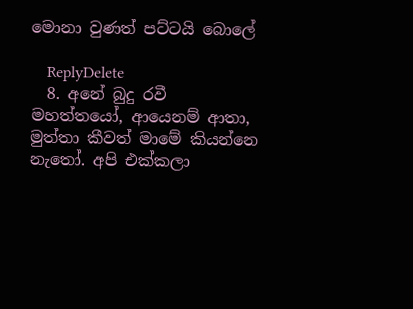මොනා වුණත් පට්ටයි බොලේ

    ReplyDelete
  8. අනේ බුදු රවී මහත්තයෝ, ආයෙනම් ආතා, මුත්තා කීවත් මාමේ කියන්නෙ නැතෝ. අපි එක්කලා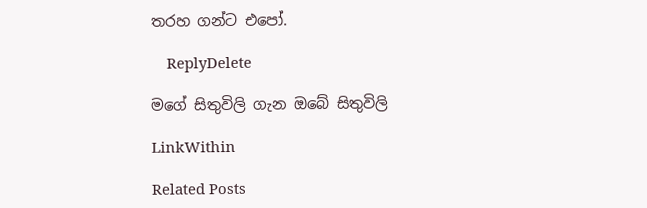තරහ ගන්ට එපෝ.

    ReplyDelete

මගේ සිතුවිලි ගැන ඔබේ සිතුවිලි

LinkWithin

Related Posts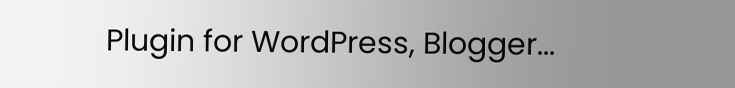Plugin for WordPress, Blogger...